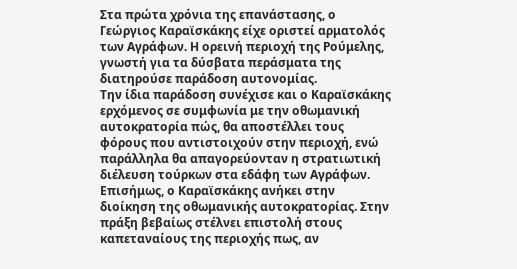Στα πρώτα χρόνια της επανάστασης, ο Γεώργιος Καραϊσκάκης είχε οριστεί αρματολός των Αγράφων. Η ορεινή περιοχή της Ρούμελης, γνωστή για τα δύσβατα περάσματα της διατηρούσε παράδοση αυτονομίας.
Την ίδια παράδοση συνέχισε και ο Καραϊσκάκης ερχόμενος σε συμφωνία με την οθωμανική αυτοκρατορία πώς, θα αποστέλλει τους φόρους που αντιστοιχούν στην περιοχή, ενώ παράλληλα θα απαγορεύονταν η στρατιωτική διέλευση τούρκων στα εδάφη των Αγράφων.
Επισήμως, ο Καραϊσκάκης ανήκει στην διοίκηση της οθωμανικής αυτοκρατορίας. Στην πράξη βεβαίως στέλνει επιστολή στους καπεταναίους της περιοχής πως, αν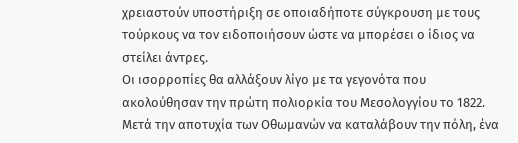χρειαστούν υποστήριξη σε οποιαδήποτε σύγκρουση με τους τούρκους να τον ειδοποιήσουν ώστε να μπορέσει ο ίδιος να στείλει άντρες.
Οι ισορροπίες θα αλλάξουν λίγο με τα γεγονότα που ακολούθησαν την πρώτη πολιορκία του Μεσολογγίου το 1822. Μετά την αποτυχία των Οθωμανών να καταλάβουν την πόλη, ένα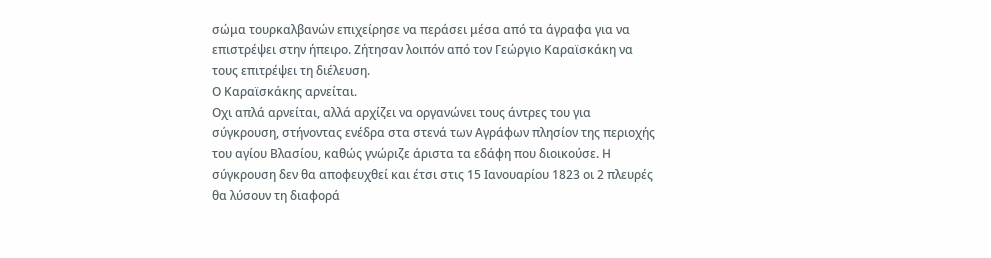σώμα τουρκαλβανών επιχείρησε να περάσει μέσα από τα άγραφα για να επιστρέψει στην ήπειρο. Ζήτησαν λοιπόν από τον Γεώργιο Καραϊσκάκη να τους επιτρέψει τη διέλευση.
Ο Καραϊσκάκης αρνείται.
Οχι απλά αρνείται, αλλά αρχίζει να οργανώνει τους άντρες του για σύγκρουση, στήνοντας ενέδρα στα στενά των Αγράφων πλησίον της περιοχής του αγίου Βλασίου, καθώς γνώριζε άριστα τα εδάφη που διοικούσε. Η σύγκρουση δεν θα αποφευχθεί και έτσι στις 15 Ιανουαρίου 1823 οι 2 πλευρές θα λύσουν τη διαφορά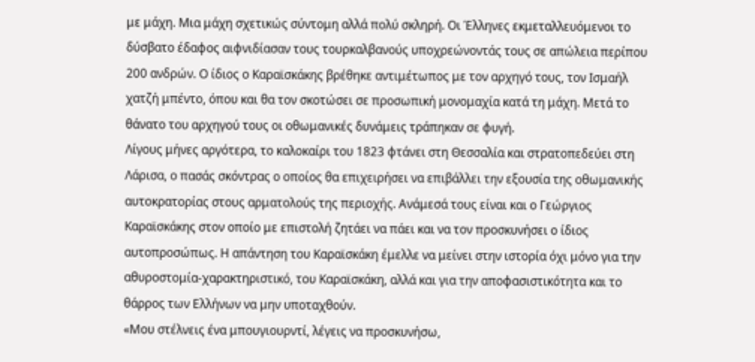με μάχη. Μια μάχη σχετικώς σύντομη αλλά πολύ σκληρή. Οι Έλληνες εκμεταλλευόμενοι το δύσβατο έδαφος αιφνιδίασαν τους τουρκαλβανούς υποχρεώνοντάς τους σε απώλεια περίπου 200 ανδρών. Ο ίδιος ο Καραϊσκάκης βρέθηκε αντιμέτωπος με τον αρχηγό τους, τον Ισμαήλ χατζή μπέντο, όπου και θα τον σκοτώσει σε προσωπική μονομαχία κατά τη μάχη. Μετά το θάνατο του αρχηγού τους οι οθωμανικές δυνάμεις τράπηκαν σε φυγή.
Λίγους μήνες αργότερα, το καλοκαίρι του 1823 φτάνει στη Θεσσαλία και στρατοπεδεύει στη Λάρισα, ο πασάς σκόντρας ο οποίος θα επιχειρήσει να επιβάλλει την εξουσία της οθωμανικής αυτοκρατορίας στους αρματολούς της περιοχής. Ανάμεσά τους είναι και ο Γεώργιος Καραϊσκάκης στον οποίο με επιστολή ζητάει να πάει και να τον προσκυνήσει ο ίδιος αυτοπροσώπως. Η απάντηση του Καραϊσκάκη έμελλε να μείνει στην ιστορία όχι μόνο για την αθυροστομία-χαρακτηριστικό, του Καραϊσκάκη, αλλά και για την αποφασιστικότητα και το θάρρος των Ελλήνων να μην υποταχθούν.
«Μου στέλνεις ένα μπουγιουρντί, λέγεις να προσκυνήσω,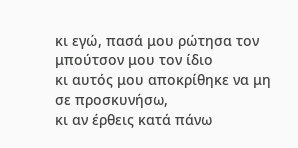κι εγώ, πασά μου ρώτησα τον μπούτσον μου τον ίδιο
κι αυτός μου αποκρίθηκε να μη σε προσκυνήσω,
κι αν έρθεις κατά πάνω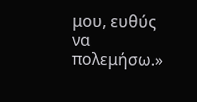μου, ευθύς να πολεμήσω.»